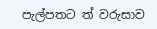පැල්පතට ත් වරුසාව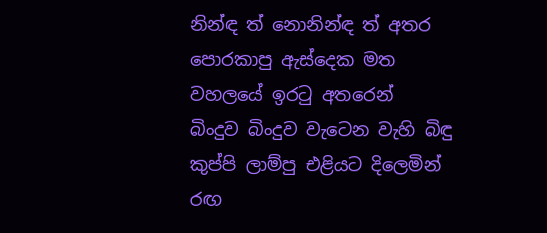නින්ඳ ත් නොනින්ඳ ත් අතර
පොරකාපු ඇස්දෙක මත
වහලයේ ඉරටු අතරෙන්
බිංදුව බිංදුව වැටෙන වැහි බිඳු
කුප්පි ලාම්පු එළියට දිලෙමින්
රඟ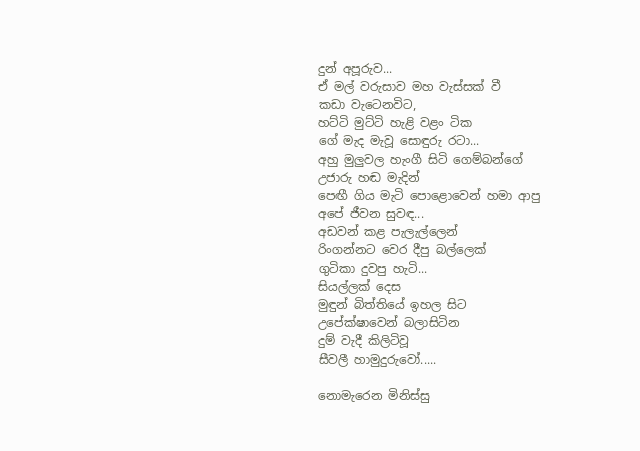දුන් අපූරුව...
ඒ මල් වරුසාව මහ වැස්සක් වී
කඩා වැටෙනවිට,
හට්ටි මුට්ටි හැළි වළං ටික
ගේ මැද මැවූ සොඳුරු රටා...
අහු මුලුවල හැංගී සිටි ගෙම්බන්ගේ
උජාරු හඬ මැදින්
පෙඟී ගිය මැටි පොළොවෙන් හමා ආපු
අපේ ජීවන සුවඳ...
අඩවන් කළ පැලැල්ලෙන්
රිංගන්නට වෙර දීපු බල්ලෙක්
ගුටිකා දුවපු හැටි...
සියල්ලක් දෙස
මුඳුන් බිත්තියේ ඉහල සිට
උපේක්ෂාවෙන් බලාසිටින
දුම් වැදී කිලිටිවූ
සීවලී හාමුදුරුවෝ.....

නොමැරෙන මිනිස්සු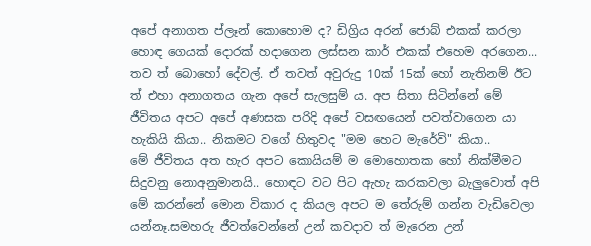අපේ අනාගත ප්ලෑන් කොහොම ද? ඩිග්‍රිය අරන් ජොබ් එකක් කරලා හොඳ ගෙයක් දොරක් හදාගෙන ලස්සන කාර් එකක් එහෙම අරගෙන... තව ත් බොහෝ දේවල්. ඒ තවත් අවුරුදු 10ක් 15ක් හෝ නැතිනම් ඊට ත් එහා අනාගතය ගැන අපේ සැලසුම් ය. අප සිතා සිටින්නේ මේ ජීවිතය අපට අපේ අණසක පරිදි අපේ වසඟයෙන් පවත්වාගෙන යා හැකියි කියා.. නිකමට වගේ හිතුවද "මම හෙට මැරේවි" කියා..
මේ ජීවිතය අත හැර අපට කොයියම් ම මොහොතක හෝ නික්මීමට සිදුවනු නොඅනුමානයි.. හොඳට වට පිට ඇහැ කරකවලා බැලුවොත් අපි මේ කරන්නේ මොන විකාර ද කියල අපට ම තේරුම් ගන්න වැඩිවෙලා යන්නෑ.සමහරු ජීවත්වෙන්නේ උන් කවදාව ත් මැරෙන උන්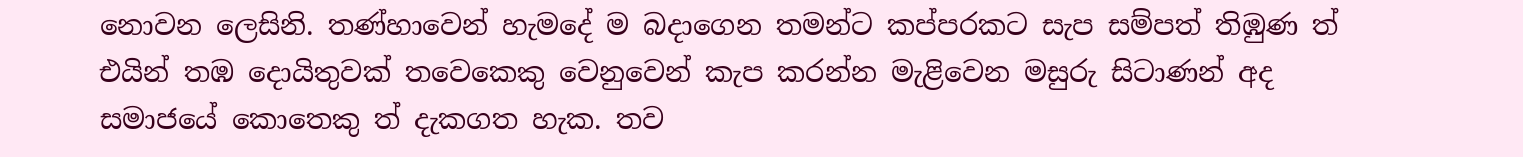නොවන ලෙසිනි. තණ්හාවෙන් හැමදේ ම බදාගෙන තමන්ට කප්පරකට සැප සම්පත් තිඹුණ ත් එයින් තඹ දොයිතුවක් තවෙකෙකු වෙනුවෙන් කැප කරන්න මැළිවෙන මසුරු සිටාණන් අද සමාජයේ කොතෙකු ත් දැකගත හැක. තව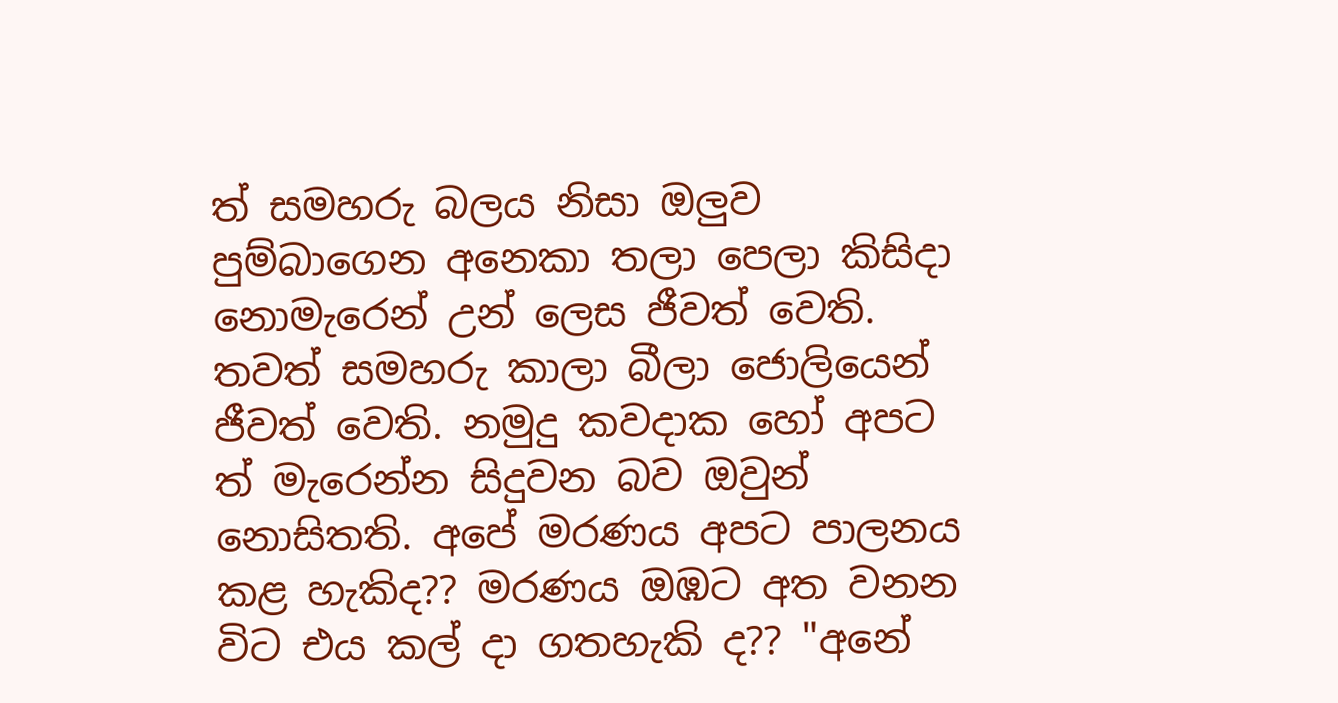ත් සමහරු බලය නිසා ඔලුව පුම්බාගෙන අනෙකා තලා පෙලා කිසිදා නොමැරෙන් උන් ලෙස ජීවත් වෙති. තවත් සමහරු කාලා බීලා ජොලියෙන් ජීවත් වෙති. නමුදු කවදාක හෝ අපට ත් මැරෙන්න සිදුවන බව ඔවුන් නොසිතති. අපේ මරණය අපට පාලනය කළ හැකිද?? මරණය ඔඹට අත වනන විට එය කල් දා ගතහැකි ද?? "අනේ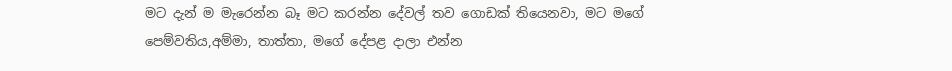මට දැන් ම මැරෙන්න බෑ මට කරන්න දේවල් තව ගොඩක් තියෙනවා, මට මගේ පෙම්වතිය,අම්මා, තාත්තා, මගේ දේපළ දාලා එන්න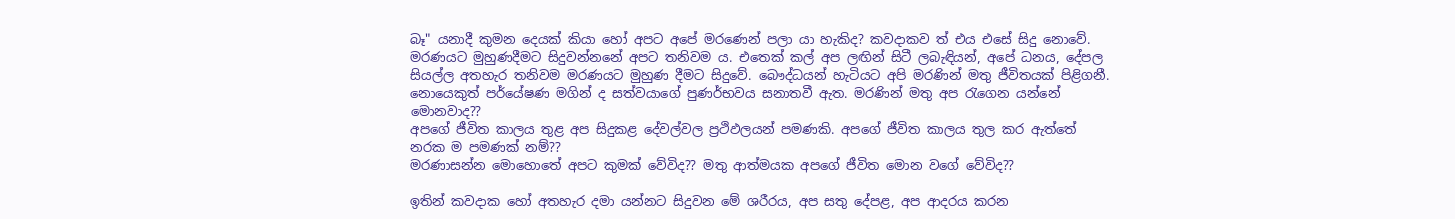බෑ" යනාදී කුමන දෙයක් කියා හෝ අපට අපේ මරණෙන් පලා යා හැකිද? කවදාකව ත් එය එසේ සිදු නොවේ. මරණයට මුහුණදීමට සිදුවන්නනේ අපට තනිවම ය. එතෙක් කල් අප ලඟින් සිටී ලබැඳියන්, අපේ ධනය, දේපල සියල්ල අතහැර තනිවම මරණයට මුහුණ දීමට සිදුවේ. බෞද්ධයන් හැටියට අපි මරණින් මතු ජීවිතයක් පිළිගනී. නොයෙකුත් පර්යේෂණ මගින් ද සත්වයාගේ පුණර්භවය සනාතවී ඇත. මරණින් මතු අප රැගෙන යන්නේ මොනවාද??
අපගේ ජීවිත කාලය තුළ අප සිදුකළ දේවල්වල ප්‍රථිඵලයන් පමණකි. අපගේ ජීවිත කාලය තුල කර ඇත්තේ නරක ම පමණක් නම්??
මරණාසන්න මොහොතේ අපට කුමක් වේවිද?? මතු ආත්මයක අපගේ ජීවිත මොන වගේ වේවිද??

ඉතින් කවදාක හෝ අතහැර දමා යන්නට සිදුවන මේ ශරීරය, අප සතු දේපළ, අප ආදරය කරන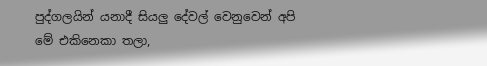පුද්ගලයින් යනාදී සියලු දේවල් වෙනුවෙන් අපි මේ එකිනෙකා තලා,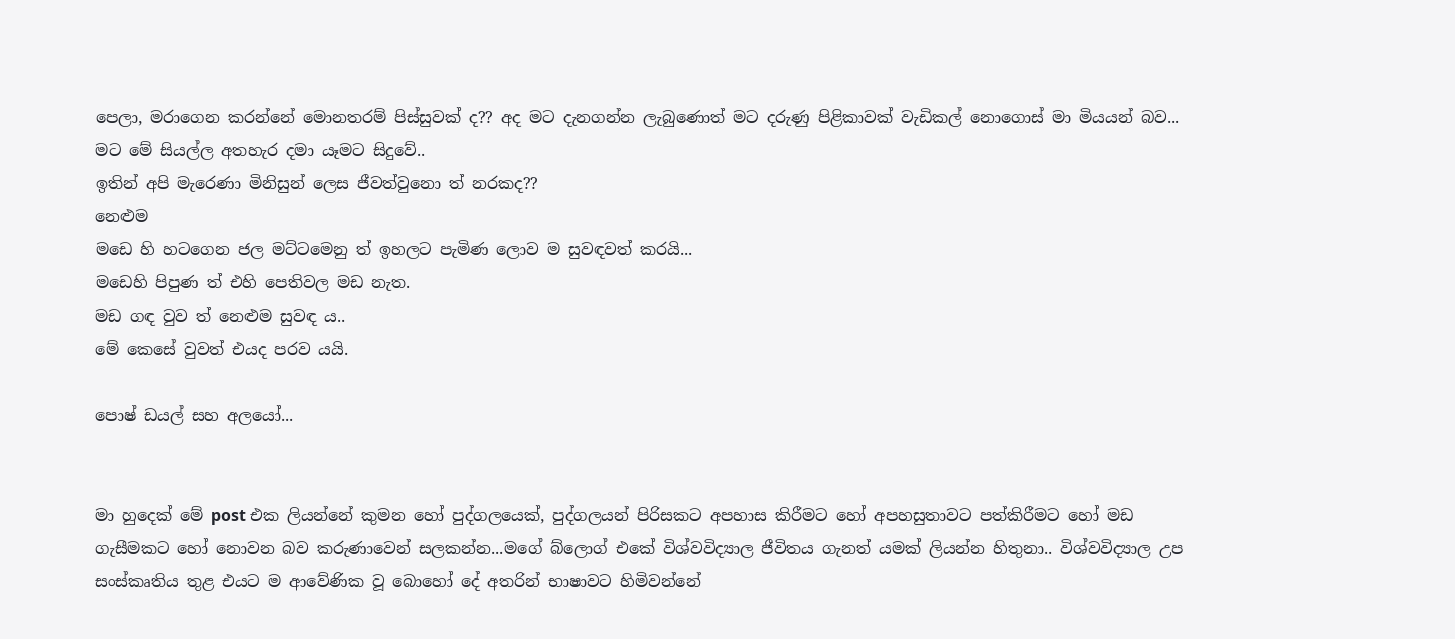පෙලා, මරාගෙන කරන්නේ මොනතරම් පිස්සුවක් ද?? අද මට දැනගන්න ලැබුණොත් මට දරුණු පිළිකාවක් වැඩිකල් නොගොස් මා මියයන් බව... මට මේ සියල්ල අතහැර දමා යෑමට සිදුවේ..
ඉතින් අපි මැරෙණා මිනිසුන් ලෙස ජීවත්වුනො ත් නරකද??
නෙළුම
මඩෙ හි හටගෙන ජල මට්ටමෙනු ත් ඉහලට පැමිණ ලොව ම සුවඳවත් කරයි...
මඩෙහි පිපුණ ත් එහි පෙතිවල මඩ නැත.
මඩ ගඳ වුව ත් නෙළුම සුවඳ ය..
මේ කෙසේ වුවත් එයද පරව යයි.

පොෂ් ඩයල් සහ අලයෝ...


මා හුදෙක් මේ post එක ලියන්නේ කුමන හෝ පුද්ගලයෙක්, පුද්ගලයන් පිරිසකට අපහාස කිරීමට හෝ අපහසුතාවට පත්කිරීමට හෝ මඩ ගැසීමකට හෝ නොවන බව කරුණාවෙන් සලකන්න...මගේ බ්ලොග් එකේ විශ්වවිද්‍යාල ජීවිතය ගැනත් යමක් ලියන්න හිතුනා.. විශ්වවිද්‍යාල උප සංස්කෘතිය තුළ එයට ම ආවේණික වූ බොහෝ දේ අතරින් භාෂාවට හිමිවන්නේ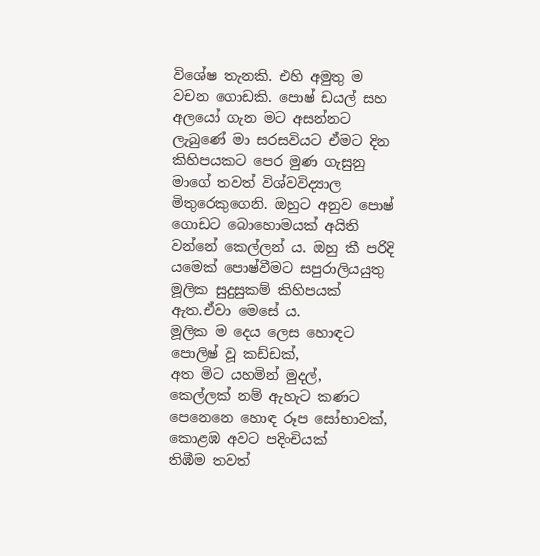විශේෂ තැනකි. එහි අමුතු ම වචන ගොඩකි. පොෂ් ඩයල් සහ අලයෝ ගැන මට අසන්නට ලැබුණේ මා සරසවියට ඒමට දින කිහිපයකට පෙර මුණ ගැසුනු මාගේ තවත් විශ්වවිද්‍යාල මිතුරෙකුගෙනි. ඔහුට අනුව පොෂ් ගොඩට බොහොමයක් අයිති වන්නේ කෙල්ලන් ය. ඔහු කී පරිදි යමෙක් පොෂ්වීමට සපුරාලියයුතු මූලික සුදුසුකම් කිහිපයක් ඇත.ඒවා මෙසේ ය.
මූලික ම දෙය ලෙස හොඳට පොලිෂ් වූ කඩ්ඩක්,
අත මිට යහමින් මුදල්,
කෙල්ලක් නම් ඇහැට කණට පෙනෙනෙ හොඳ රූප සෝභාවක්,
කොළඹ අවට පදිංචියක්
තිඹීම තවත්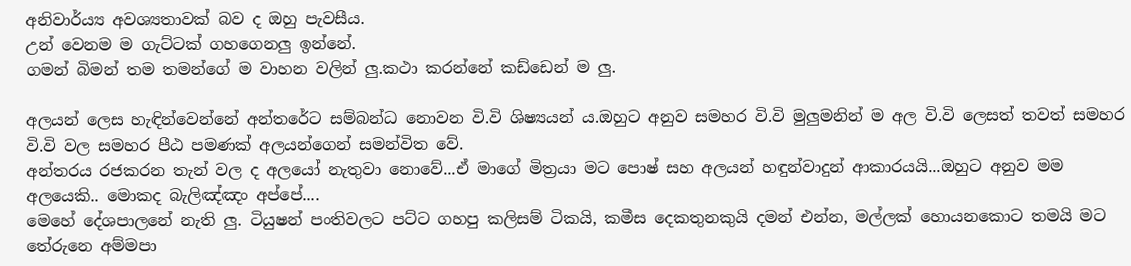අනිවාර්ය්‍ය අවශ්‍යතාවක් බව ද ඔහු පැවසීය.
උන් වෙනම ම ගැට්ටක් ගහගෙනලු ඉන්නේ.
ගමන් බිමන් තම තමන්ගේ ම වාහන වලින් ලු.කථා කරන්නේ කඩ්ඩෙන් ම ලු.

අලයන් ලෙස හැඳින්වෙන්නේ අන්තරේට සම්බන්ධ නොවන වි.වි ශිෂ්‍යයන් ය.ඔහුට අනුව සමහර වි.වි මුලුමනින් ම අල වි.වි ලෙසත් තවත් සමහර වි.වි වල සමහර පීඨ පමණක් අලයන්ගෙන් සමන්විත වේ.
අන්තරය රජකරන තැන් වල ද අලයෝ නැතුවා නොවේ...ඒ මාගේ මිත්‍රයා මට පොෂ් සහ අලයන් හඳුන්වාදුන් ආකාරයයි...ඔහුට අනුව මම අලයෙකි.. මොකද බැලිඤ්ඤං අප්පේ....
මෙහේ දේශපාලනේ නැති ලු. ටියුෂන් පංතිවලට පට්ට ගහපු කලිසම් ටිකයි, කමීස දෙකතුනකුයි දමන් එන්න, මල්ලක් හොයනකොට තමයි මට තේරුනෙ අම්මපා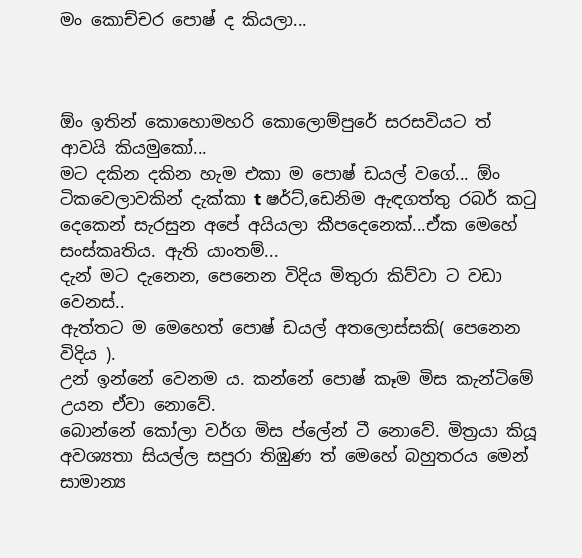මං කොච්චර පොෂ් ද කියලා...



ඕං ඉතින් කොහොමහරි කොලොම්පුරේ සරසවියට ත් ආවයි කියමුකෝ...
මට දකින දකින හැම එකා ම පොෂ් ඩයල් වගේ... ඕං ටිකවෙලාවකින් දැක්කා t ෂර්ට්,ඩෙනිම ඇඳගත්තු රබර් කටු දෙකෙන් සැරසුන අපේ අයියලා කීපදෙනෙක්...ඒක මෙහේ සංස්කෘතිය. ඇති යාංතම්...
දැන් මට දැනෙන, පෙනෙන විදිය මිතුරා කිව්වා ට වඩා වෙනස්..
ඇත්තට ම මෙහෙත් පොෂ් ඩයල් අතලොස්සකි( පෙනෙන විදිය ).
උන් ඉන්නේ වෙනම ය. කන්නේ පොෂ් කෑම මිස කැන්ටිමේ උයන ඒවා නොවේ.
බොන්නේ කෝලා වර්ග මිස ප්ලේන් ටී නොවේ. මිත්‍රයා කියූ අවශ්‍යතා සියල්ල සපුරා තිඹුණ ත් මෙහේ බහුතරය මෙන් සාමාන්‍ය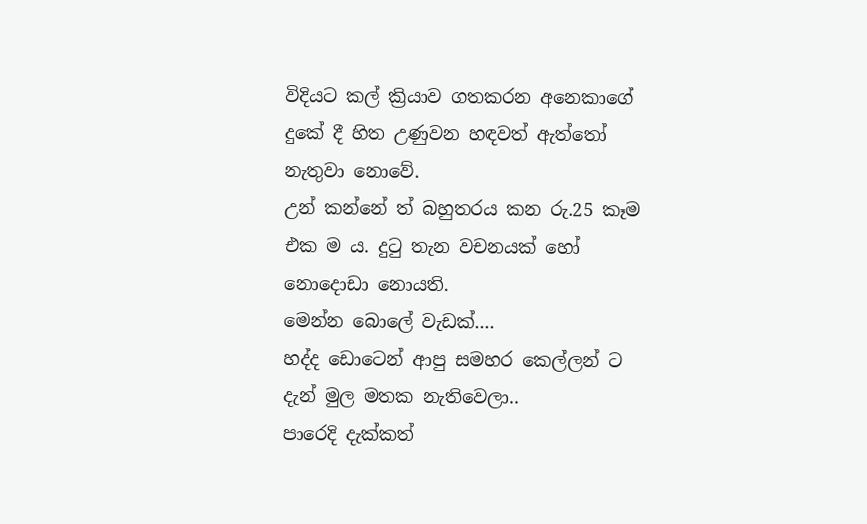විදියට කල් ක්‍රියාව ගතකරන අනෙකාගේ දුකේ දී හිත උණුවන හඳවත් ඇත්තෝ නැතුවා නොවේ.
උන් කන්නේ ත් බහුතරය කන රු.25 කෑම එක ම ය. දුටු තැන වචනයක් හෝ නොදොඩා නොයති.
මෙන්න බොලේ වැඩක්....
හද්ද ඩොටෙන් ආපු සමහර කෙල්ලන් ට දැන් මුල මතක නැතිවෙලා..
පාරෙදි දැක්කත්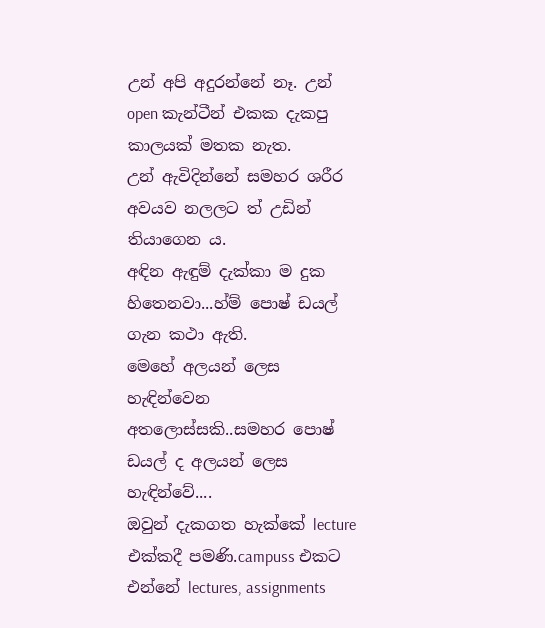උන් අපි අදුරන්නේ නෑ. උන් open කැන්ටීන් එකක දැකපු කාලයක් මතක නැත.
උන් ඇවිදින්නේ සමහර ශරීර අවයව නලලට ත් උඩින් තියාගෙන ය.
අඳින ඇඳුම් දැක්කා ම දුක හිතෙනවා...හ්ම් පොෂ් ඩයල් ගැන කථා ඇති.
මෙහේ අලයන් ලෙස හැඳින්වෙන අතලොස්සකි..සමහර පොෂ් ඩයල් ද අලයන් ලෙස හැඳින්වේ....
ඔවුන් දැකගත හැක්කේ lecture එක්කදී පමණි.campuss එකට එන්නේ lectures, assignments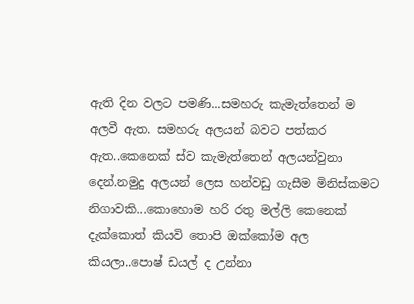ඇති දින වලට පමණි...සමහරු කැමැත්තෙන් ම අලවී ඇත. සමහරු අලයන් බවට පත්කර ඇත..කෙනෙක් ස්ව කැමැත්තෙන් අලයන්වුනා දෙන්.නමුදු අලයන් ලෙස හන්වඩු ගැසීම මිනිස්කමට නිගාවකි...කොහොම හරි රතු මල්ලි කෙනෙක් දැක්කොත් කියවි තොපි ඔක්කෝම අල කියලා..පොෂ් ඩයල් ද උන්නා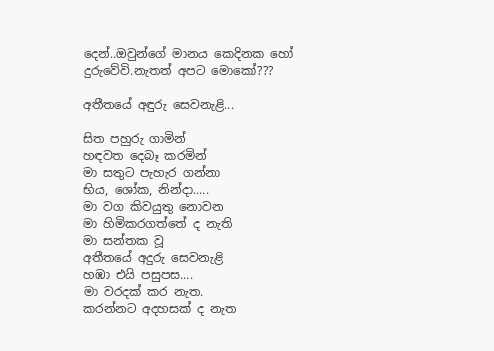දෙන්..ඔවුන්ගේ මානය කෙදිනක හෝ දුරුවේවි.නැතත් අපට මොකෝ???

අතීතයේ අඳුරු සෙවනැළි...

සිත පහුරු ගාමින්
හඳවත දෙබෑ කරමින්
මා සතුට පැහැර ගන්නා
භිය, ශෝක, නින්දා.....
මා වග කිවයුතු නොවන
මා හිමිකරගත්තේ ද නැති
මා සන්තක වූ
අතීතයේ අදුරු සෙවනැළි
හඹා එයි පසුපස....
මා වරදක් කර නැත.
කරන්නට අදහසක් ද නැත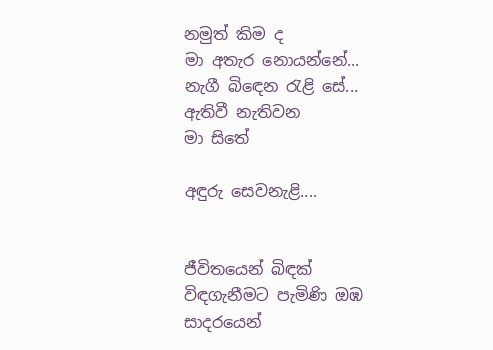නමුත් කිම ද
මා අතැර නොයන්නේ...
නැගී බිඳෙන රැළි සේ...
ඇතිවී නැතිවන
මා සිතේ

අඳුරු සෙවනැළි....


ජීවිතයෙන් බිඳක්
විඳගැනීමට පැමිණි ඔඹ
සාදරයෙන්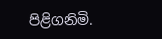පිළිගනිමි.